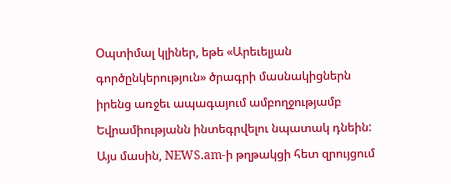Օպտիմալ կլիներ, եթե «Արեւելյան գործընկերություն» ծրագրի մասնակիցներն իրենց առջեւ ապագայում ամբողջությամբ Եվրամիությանն ինտեգրվելու նպատակ դնեին: Այս մասին, NEWS.am-ի թղթակցի հետ զրույցում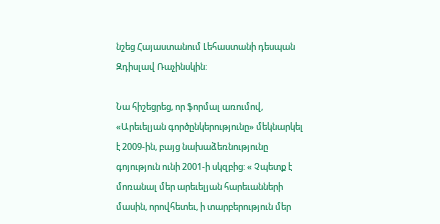նշեց Հայաստանում Լեհաստանի դեսպան Զդիսլավ Ռաչինսկին:

Նա հիշեցրեց, որ ֆորմալ առումով, «Արեւելյան գործընկերությունը» մեկնարկել է 2009-ին, բայց նախաձեռնությունը գոյություն ունի 2001-ի սկզբից: « Չպետք է մոռանալ մեր արեւելյան հարեւանների մասին, որովհետեւ, ի տարբերություն մեր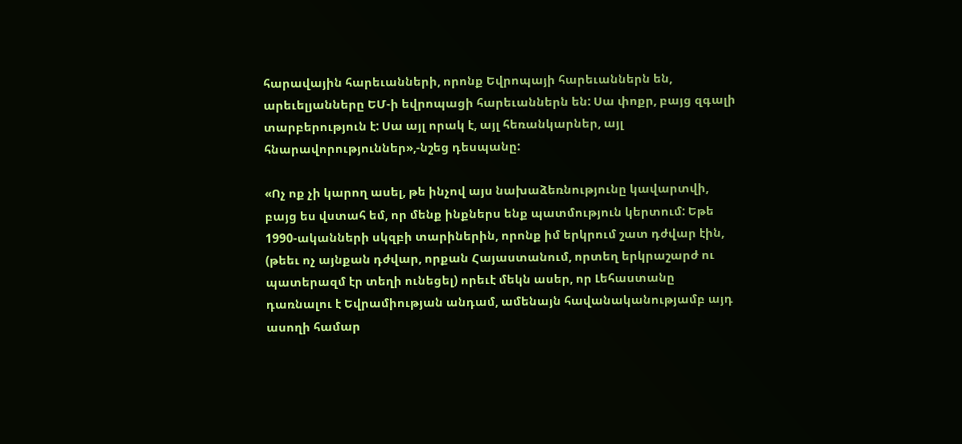հարավային հարեւանների, որոնք Եվրոպայի հարեւաններն են, արեւելյանները ԵՄ-ի եվրոպացի հարեւաններն են: Սա փոքր, բայց զգալի տարբերություն է: Սա այլ որակ է, այլ հեռանկարներ, այլ հնարավորություններ»,-նշեց դեսպանը:

«Ոչ ոք չի կարող ասել, թե ինչով այս նախաձեռնությունը կավարտվի, բայց ես վստահ եմ, որ մենք ինքներս ենք պատմություն կերտում: Եթե 1990-ականների սկզբի տարիներին, որոնք իմ երկրում շատ դժվար էին, (թեեւ ոչ այնքան դժվար, որքան Հայաստանում, որտեղ երկրաշարժ ու պատերազմ էր տեղի ունեցել) որեւէ մեկն ասեր, որ Լեհաստանը դառնալու է Եվրամիության անդամ, ամենայն հավանականությամբ այդ ասողի համար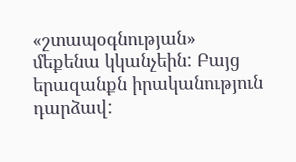«շտապօգնության» մեքենա կկանչեին: Բայց երազանքն իրականություն դարձավ: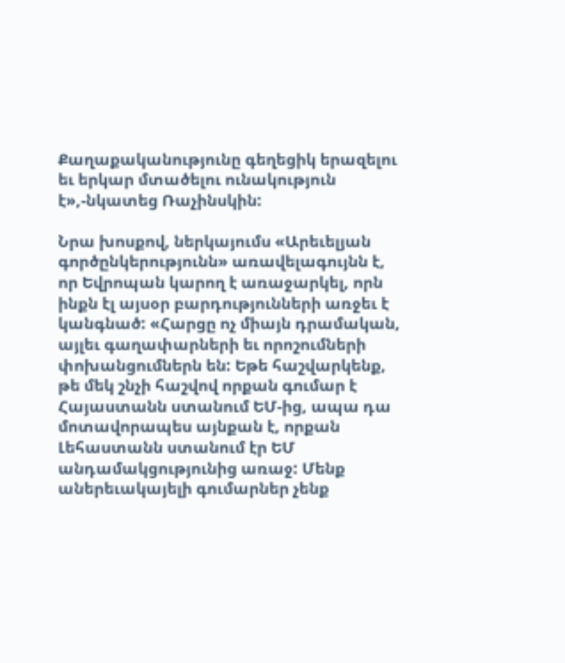Քաղաքականությունը գեղեցիկ երազելու եւ երկար մտածելու ունակություն է»,-նկատեց Ռաչինսկին:

Նրա խոսքով, ներկայումս «Արեւելյան գործընկերությունն» առավելագույնն է, որ Եվրոպան կարող է առաջարկել, որն ինքն էլ այսօր բարդությունների առջեւ է կանգնած: «Հարցը ոչ միայն դրամական, այլեւ գաղափարների եւ որոշումների փոխանցումներն են: Եթե հաշվարկենք, թե մեկ շնչի հաշվով որքան գումար է Հայաստանն ստանում ԵՄ-ից, ապա դա մոտավորապես այնքան է, որքան Լեհաստանն ստանում էր ԵՄ անդամակցությունից առաջ: Մենք աներեւակայելի գումարներ չենք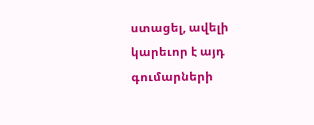ստացել, ավելի կարեւոր է այդ գումարների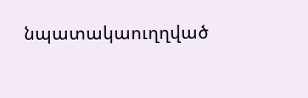նպատակաուղղված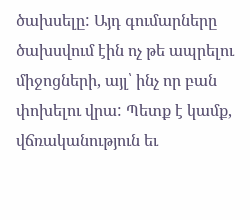ծախսելը: Այդ գումարները ծախսվում էին ոչ թե ապրելու միջոցների, այլ՝ ինչ որ բան փոխելու վրա: Պետք է կամք, վճռականություն եւ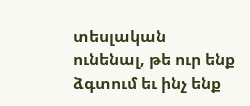տեսլական ունենալ, թե ուր ենք ձգտում եւ ինչ ենք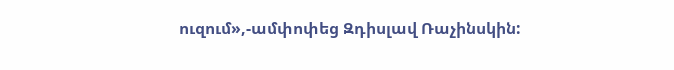ուզում»,-ամփոփեց Զդիսլավ Ռաչինսկին: